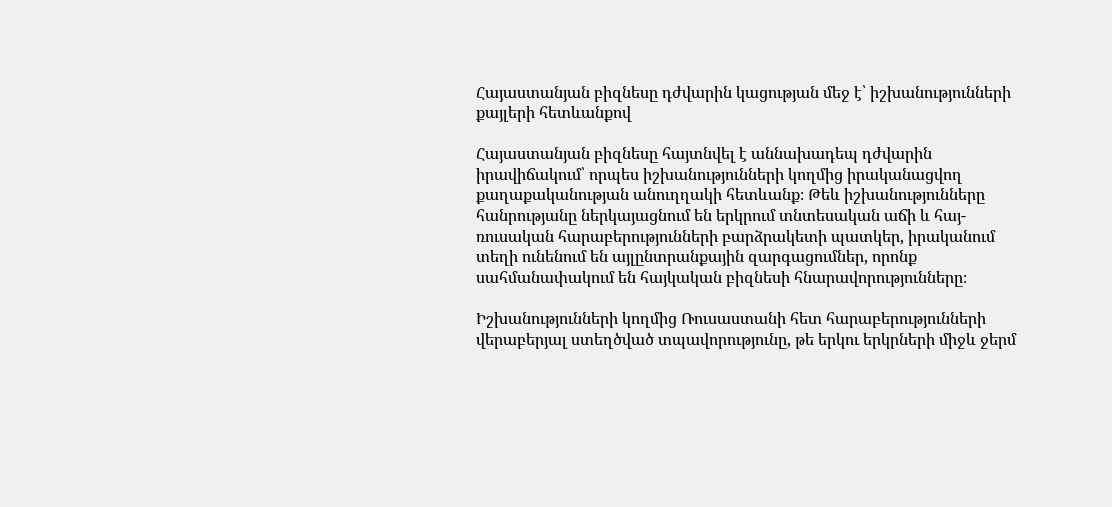Հայաստանյան բիզնեսը դժվարին կացության մեջ է՝ իշխանությունների քայլերի հետևանքով

Հայաստանյան բիզնեսը հայտնվել է աննախադեպ դժվարին իրավիճակում՝ որպես իշխանությունների կողմից իրականացվող քաղաքականության անուղղակի հետևանք։ Թեև իշխանությունները հանրությանը ներկայացնում են երկրում տնտեսական աճի և հայ-ռուսական հարաբերությունների բարձրակետի պատկեր, իրականում տեղի ունենում են այլընտրանքային զարգացումներ, որոնք սահմանափակում են հայկական բիզնեսի հնարավորությունները։

Իշխանությունների կողմից Ռուսաստանի հետ հարաբերությունների վերաբերյալ ստեղծված տպավորությունը, թե երկու երկրների միջև ջերմ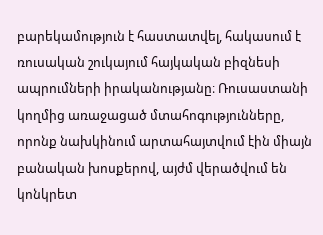բարեկամություն է հաստատվել, հակասում է ռուսական շուկայում հայկական բիզնեսի ապրումների իրականությանը։ Ռուսաստանի կողմից առաջացած մտահոգությունները, որոնք նախկինում արտահայտվում էին միայն բանական խոսքերով, այժմ վերածվում են կոնկրետ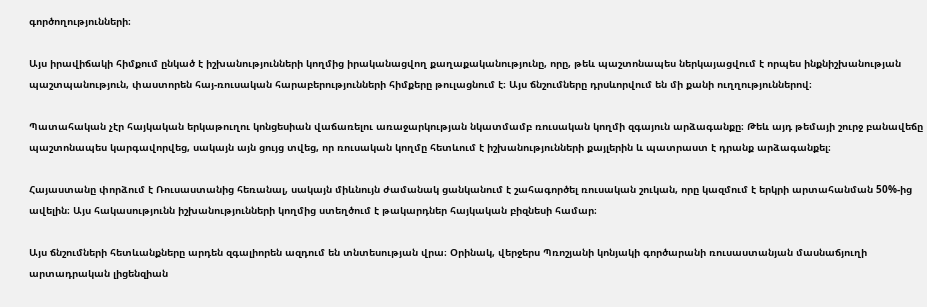գործողությունների։

Այս իրավիճակի հիմքում ընկած է իշխանությունների կողմից իրականացվող քաղաքականությունը, որը, թեև պաշտոնապես ներկայացվում է որպես ինքնիշխանության պաշտպանություն, փաստորեն հայ-ռուսական հարաբերությունների հիմքերը թուլացնում է։ Այս ճնշումները դրսևորվում են մի քանի ուղղություններով։

Պատահական չէր հայկական երկաթուղու կոնցեսիան վաճառելու առաջարկության նկատմամբ ռուսական կողմի զգայուն արձագանքը։ Թեև այդ թեմայի շուրջ բանավեճը պաշտոնապես կարգավորվեց, սակայն այն ցույց տվեց, որ ռուսական կողմը հետևում է իշխանությունների քայլերին և պատրաստ է դրանք արձագանքել։

Հայաստանը փորձում է Ռուսաստանից հեռանալ, սակայն միևնույն ժամանակ ցանկանում է շահագործել ռուսական շուկան, որը կազմում է երկրի արտահանման 50%-ից ավելին։ Այս հակասությունն իշխանությունների կողմից ստեղծում է թակարդներ հայկական բիզնեսի համար։

Այս ճնշումների հետևանքները արդեն զգալիորեն ազդում են տնտեսության վրա։ Օրինակ, վերջերս Պռոշյանի կոնյակի գործարանի ռուսաստանյան մասնաճյուղի արտադրական լիցենզիան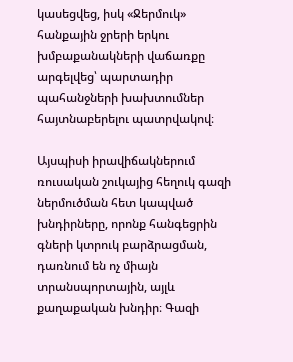կասեցվեց, իսկ «Ջերմուկ» հանքային ջրերի երկու խմբաքանակների վաճառքը արգելվեց՝ պարտադիր պահանջների խախտումներ հայտնաբերելու պատրվակով։

Այսպիսի իրավիճակներում ռուսական շուկայից հեղուկ գազի ներմուծման հետ կապված խնդիրները, որոնք հանգեցրին գների կտրուկ բարձրացման, դառնում են ոչ միայն տրանսպորտային, այլև քաղաքական խնդիր։ Գազի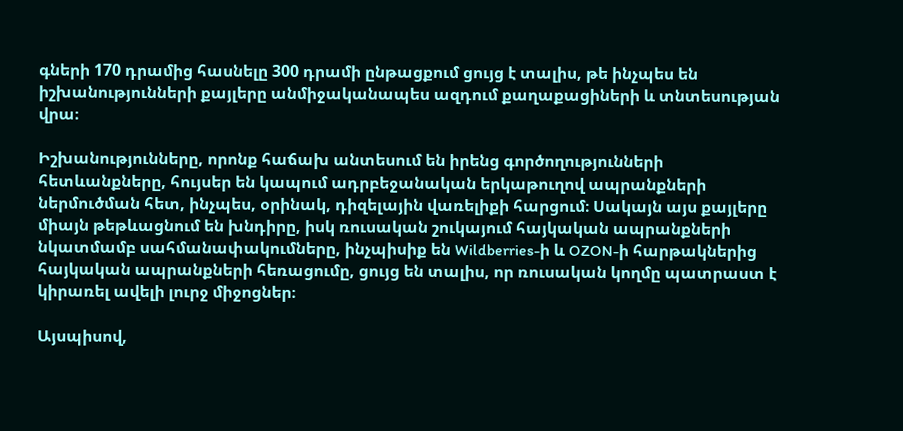գների 170 դրամից հասնելը 300 դրամի ընթացքում ցույց է տալիս, թե ինչպես են իշխանությունների քայլերը անմիջականապես ազդում քաղաքացիների և տնտեսության վրա։

Իշխանությունները, որոնք հաճախ անտեսում են իրենց գործողությունների հետևանքները, հույսեր են կապում ադրբեջանական երկաթուղով ապրանքների ներմուծման հետ, ինչպես, օրինակ, դիզելային վառելիքի հարցում։ Սակայն այս քայլերը միայն թեթևացնում են խնդիրը, իսկ ռուսական շուկայում հայկական ապրանքների նկատմամբ սահմանափակումները, ինչպիսիք են Wildberries-ի և OZON-ի հարթակներից հայկական ապրանքների հեռացումը, ցույց են տալիս, որ ռուսական կողմը պատրաստ է կիրառել ավելի լուրջ միջոցներ։

Այսպիսով,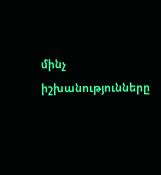մինչ իշխանությունները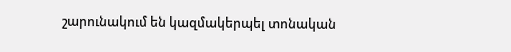շարունակում են կազմակերպել տոնական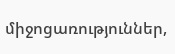միջոցառություններ,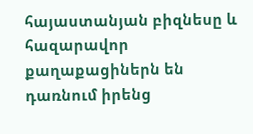հայաստանյան բիզնեսը և հազարավոր քաղաքացիներն են դառնում իրենց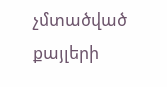չմտածված քայլերի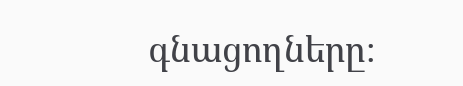գնացողները։